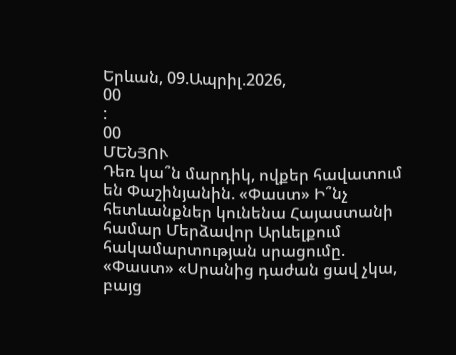Երևան, 09.Ապրիլ.2026,
00
:
00
ՄԵՆՅՈՒ
Դեռ կա՞ն մարդիկ, ովքեր հավատում են Փաշինյանին. «Փաստ» Ի՞նչ հետևանքներ կունենա Հայաստանի համար Մերձավոր Արևելքում հակամարտության սրացումը. «Փաստ» «Սրանից դաժան ցավ չկա, բայց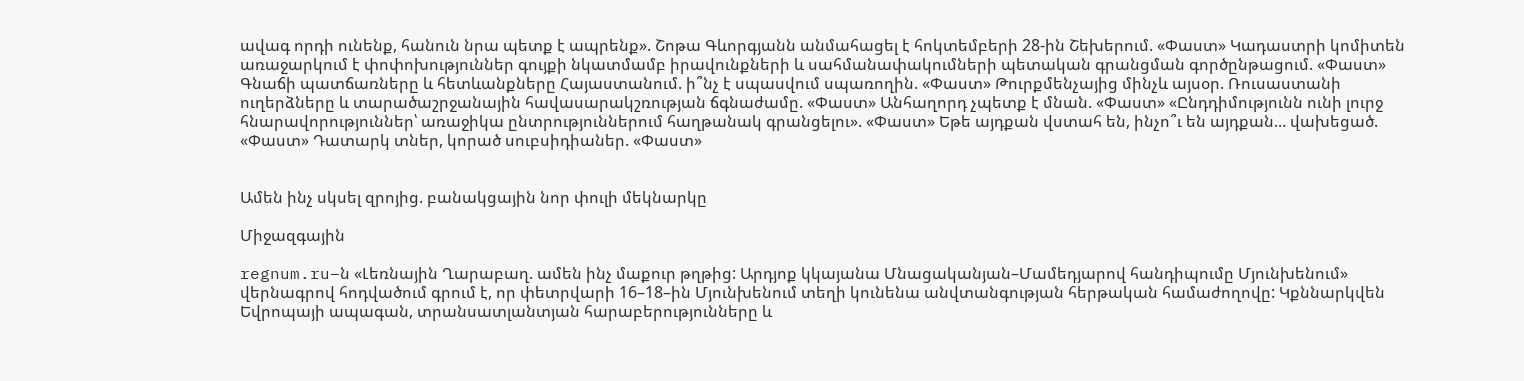ավագ որդի ունենք, հանուն նրա պետք է ապրենք». Շոթա Գևորգյանն անմահացել է հոկտեմբերի 28-ին Շեխերում. «Փաստ» Կադաստրի կոմիտեն առաջարկում է փոփոխություններ գույքի նկատմամբ իրավունքների և սահմանափակումների պետական գրանցման գործընթացում. «Փաստ» Գնաճի պատճառները և հետևանքները Հայաստանում. ի՞նչ է սպասվում սպառողին. «Փաստ» Թուրքմենչայից մինչև այսօր. Ռուսաստանի ուղերձները և տարածաշրջանային հավասարակշռության ճգնաժամը. «Փաստ» Անհաղորդ չպետք է մնան. «Փաստ» «Ընդդիմությունն ունի լուրջ հնարավորություններ՝ առաջիկա ընտրություններում հաղթանակ գրանցելու». «Փաստ» Եթե այդքան վստահ են, ինչո՞ւ են այդքան... վախեցած. «Փաստ» Դատարկ տներ, կորած սուբսիդիաներ. «Փաստ»


Ամեն ինչ սկսել զրոյից. բանակցային նոր փուլի մեկնարկը

Միջազգային

regnum.ru–ն «Լեռնային Ղարաբաղ. ամեն ինչ մաքուր թղթից: Արդյոք կկայանա Մնացականյան–Մամեդյարով հանդիպումը Մյունխենում» վերնագրով հոդվածում գրում է, որ փետրվարի 16–18–ին Մյունխենում տեղի կունենա անվտանգության հերթական համաժողովը: Կքննարկվեն Եվրոպայի ապագան, տրանսատլանտյան հարաբերությունները և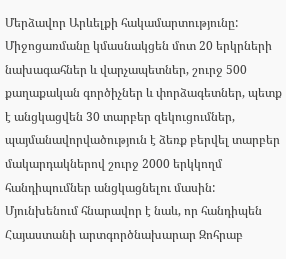Մերձավոր Արևելքի հակամարտությունը: Միջոցառմանը կմասնակցեն մոտ 20 երկրների նախագահներ և վարչապետներ, շուրջ 500 քաղաքական գործիչներ և փորձագետներ, պետք է անցկացվեն 30 տարբեր զեկուցումներ, պայմանավորվածություն է ձեռք բերվել տարբեր մակարդակներով շուրջ 2000 երկկողմ հանդիպումներ անցկացնելու մասին: Մյունխենում հնարավոր է նաև, որ հանդիպեն Հայաստանի արտգործնախարար Զոհրաբ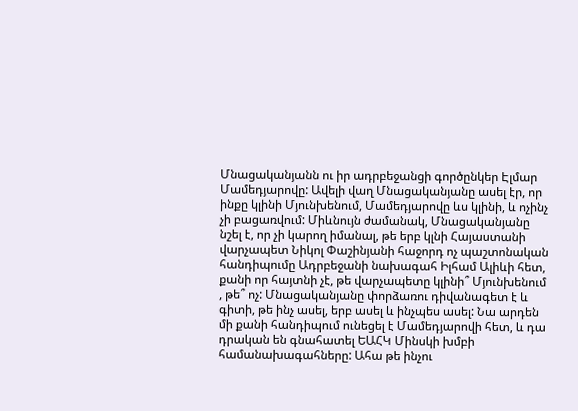Մնացականյանն ու իր ադրբեջանցի գործընկեր Էլմար Մամեդյարովը: Ավելի վաղ Մնացականյանը ասել էր, որ ինքը կլինի Մյունխենում, Մամեդյարովը ևս կլինի, և ոչինչ չի բացառվում: Միևնույն ժամանակ, Մնացականյանը նշել է, որ չի կարող իմանալ, թե երբ կլնի Հայաստանի վարչապետ Նիկոլ Փաշինյանի հաջորդ ոչ պաշտոնական հանդիպումը Ադրբեջանի նախագահ Իլհամ Ալիևի հետ, քանի որ հայտնի չէ, թե վարչապետը կլինի՞ Մյունխենում , թե՞ ոչ: Մնացականյանը փորձառու դիվանագետ է և գիտի, թե ինչ ասել, երբ ասել և ինչպես ասել: Նա արդեն մի քանի հանդիպում ունեցել է Մամեդյարովի հետ, և դա դրական են գնահատել ԵԱՀԿ Մինսկի խմբի համանախագահները: Ահա թե ինչու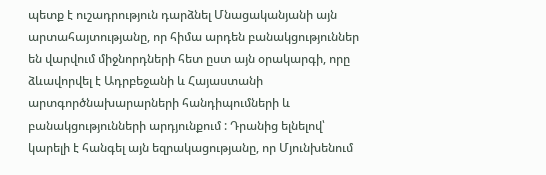պետք է ուշադրություն դարձնել Մնացականյանի այն արտահայտությանը, որ հիմա արդեն բանակցություններ են վարվում միջնորդների հետ ըստ այն օրակարգի, որը ձևավորվել է Ադրբեջանի և Հայաստանի արտգործնախարարների հանդիպումների և բանակցությունների արդյունքում : Դրանից ելնելով՝ կարելի է հանգել այն եզրակացությանը, որ Մյունխենում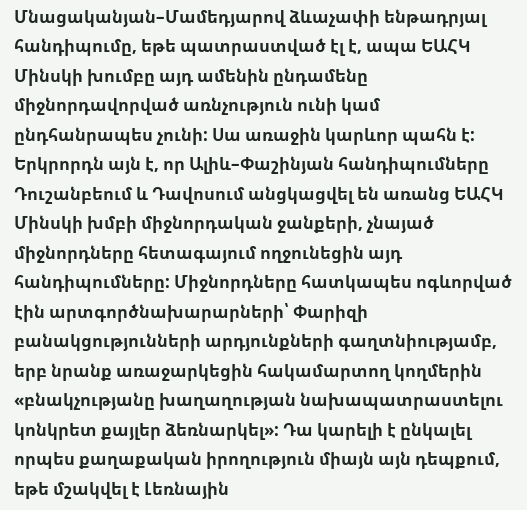Մնացականյան–Մամեդյարով ձևաչափի ենթադրյալ հանդիպումը, եթե պատրաստված էլ է, ապա ԵԱՀԿ Մինսկի խումբը այդ ամենին ընդամենը միջնորդավորված առնչություն ունի կամ ընդհանրապես չունի: Սա առաջին կարևոր պահն է: Երկրորդն այն է, որ Ալիև–Փաշինյան հանդիպումները Դուշանբեում և Դավոսում անցկացվել են առանց ԵԱՀԿ Մինսկի խմբի միջնորդական ջանքերի, չնայած միջնորդները հետագայում ողջունեցին այդ հանդիպումները: Միջնորդները հատկապես ոգևորված էին արտգործնախարարների՝ Փարիզի բանակցությունների արդյունքների գաղտնիությամբ, երբ նրանք առաջարկեցին հակամարտող կողմերին «բնակչությանը խաղաղության նախապատրաստելու կոնկրետ քայլեր ձեռնարկել»: Դա կարելի է ընկալել որպես քաղաքական իրողություն միայն այն դեպքում, եթե մշակվել է Լեռնային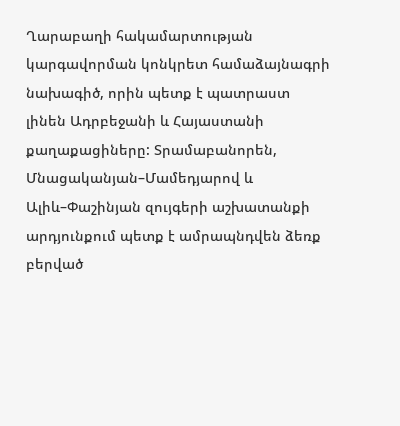Ղարաբաղի հակամարտության կարգավորման կոնկրետ համաձայնագրի նախագիծ, որին պետք է պատրաստ լինեն Ադրբեջանի և Հայաստանի քաղաքացիները: Տրամաբանորեն, Մնացականյան–Մամեդյարով և Ալիև–Փաշինյան զույգերի աշխատանքի արդյունքում պետք է ամրապնդվեն ձեռք բերված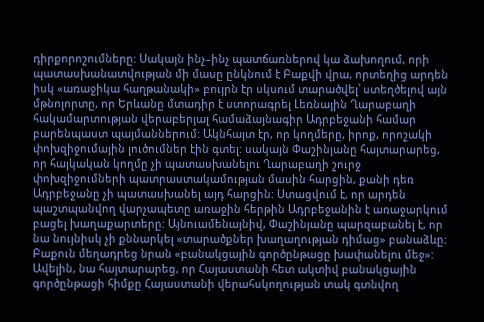դիրքորոշումները: Սակայն ինչ–ինչ պատճառներով կա ձախողում, որի պատասխանատվության մի մասը ընկնում է Բաքվի վրա, որտեղից արդեն իսկ «առաջիկա հաղթանակի» բույրն էր սկսում տարածվել՝ ստեղծելով այն մթնոլորտը, որ Երևանը մտադիր է ստորագրել Լեռնային Ղարաբաղի հակամարտության վերաբերյալ համաձայնագիր Ադրբեջանի համար բարենպաստ պայմաններում: Ակնհայտ էր, որ կողմերը, իրոք, որոշակի փոխզիջումային լուծումներ էին գտել: սակայն Փաշինյանը հայտարարեց, որ հայկական կողմը չի պատասխանելու Ղարաբաղի շուրջ փոխզիջումների պատրաստակամության մասին հարցին, քանի դեռ Ադրբեջանը չի պատասխանել այդ հարցին: Ստացվում է, որ արդեն պաշտպանվող վարչապետը առաջին հերթին Ադրբեջանին է առաջարկում բացել խաղաքարտերը: Այնուամենայնիվ, Փաշինյանը պարզաբանել է, որ նա նույնիսկ չի քննարկել «տարածքներ խաղաղության դիմաց» բանաձևը: Բաքուն մեղադրեց նրան «բանակցային գործընթացը խափանելու մեջ»: Ավելին, նա հայտարարեց, որ Հայաստանի հետ ակտիվ բանակցային գործընթացի հիմքը Հայաստանի վերահսկողության տակ գտնվող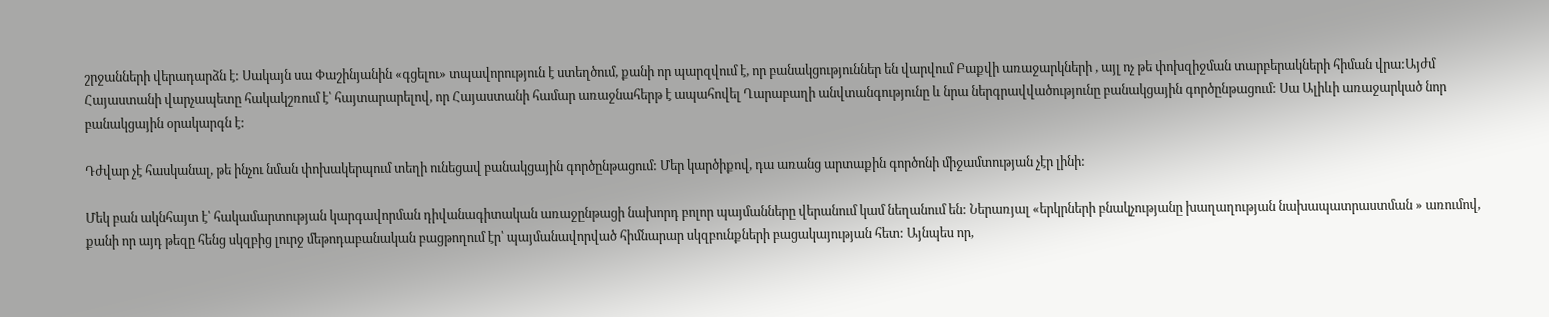շրջանների վերադարձն է: Սակայն սա Փաշինյանին «գցելու» տպավորություն է ստեղծում, քանի որ պարզվում է, որ բանակցություններ են վարվում Բաքվի առաջարկների , այլ ոչ թե փոխզիջման տարբերակների հիման վրա:Այժմ Հայաստանի վարչապետը հակակշռում է՝ հայտարարելով, որ Հայաստանի համար առաջնահերթ է ապահովել Ղարաբաղի անվտանգությունը և նրա ներգրավվածությունը բանակցային գործընթացում: Սա Ալիևի առաջարկած նոր բանակցային օրակարգն է:

Դժվար չէ հասկանալ, թե ինչու նման փոխակերպում տեղի ունեցավ բանակցային գործընթացում: Մեր կարծիքով, դա առանց արտաքին գործոնի միջամտության չէր լինի:

Մեկ բան ակնհայտ է՝ հակամարտության կարգավորման դիվանագիտական առաջընթացի նախորդ բոլոր պայմանները վերանում կամ նեղանում են: Ներառյալ «երկրների բնակչությանը խաղաղության նախապատրաստման » առումով, քանի որ այդ թեզը հենց սկզբից լուրջ մեթոդաբանական բացթողում էր՝ պայմանավորված հիմնարար սկզբունքների բացակայության հետ: Այնպես որ,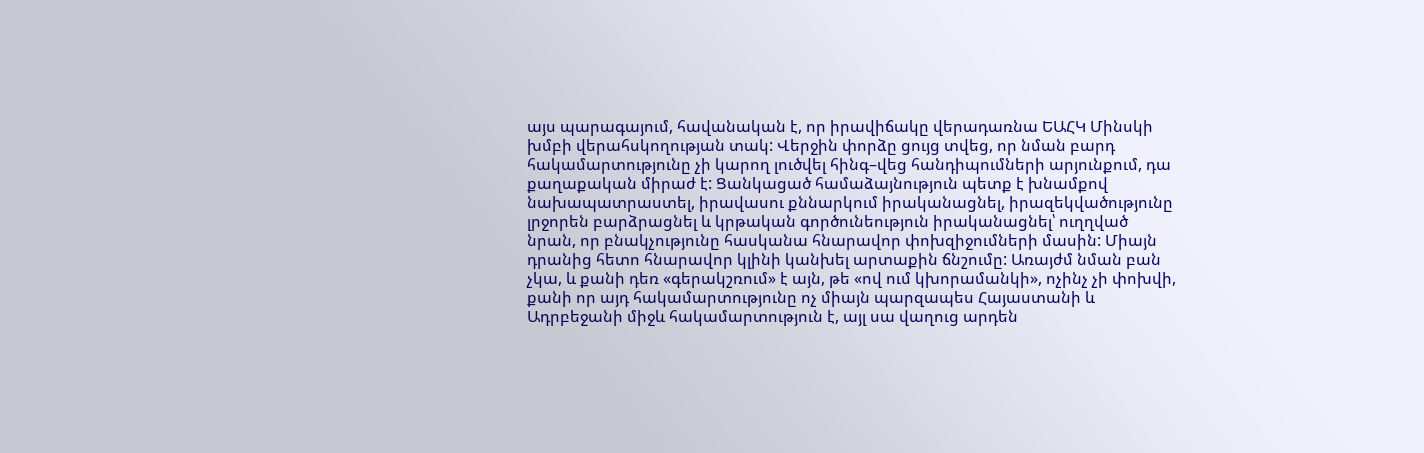այս պարագայում, հավանական է, որ իրավիճակը վերադառնա ԵԱՀԿ Մինսկի խմբի վերահսկողության տակ: Վերջին փորձը ցույց տվեց, որ նման բարդ հակամարտությունը չի կարող լուծվել հինգ–վեց հանդիպումների արյունքում, դա քաղաքական միրաժ է: Ցանկացած համաձայնություն պետք է խնամքով նախապատրաստել, իրավասու քննարկում իրականացնել, իրազեկվածությունը լրջորեն բարձրացնել և կրթական գործունեություն իրականացնել՝ ուղղված նրան, որ բնակչությունը հասկանա հնարավոր փոխզիջումների մասին: Միայն դրանից հետո հնարավոր կլինի կանխել արտաքին ճնշումը: Առայժմ նման բան չկա, և քանի դեռ «գերակշռում» է այն, թե «ով ում կխորամանկի», ոչինչ չի փոխվի, քանի որ այդ հակամարտությունը ոչ միայն պարզապես Հայաստանի և Ադրբեջանի միջև հակամարտություն է, այլ սա վաղուց արդեն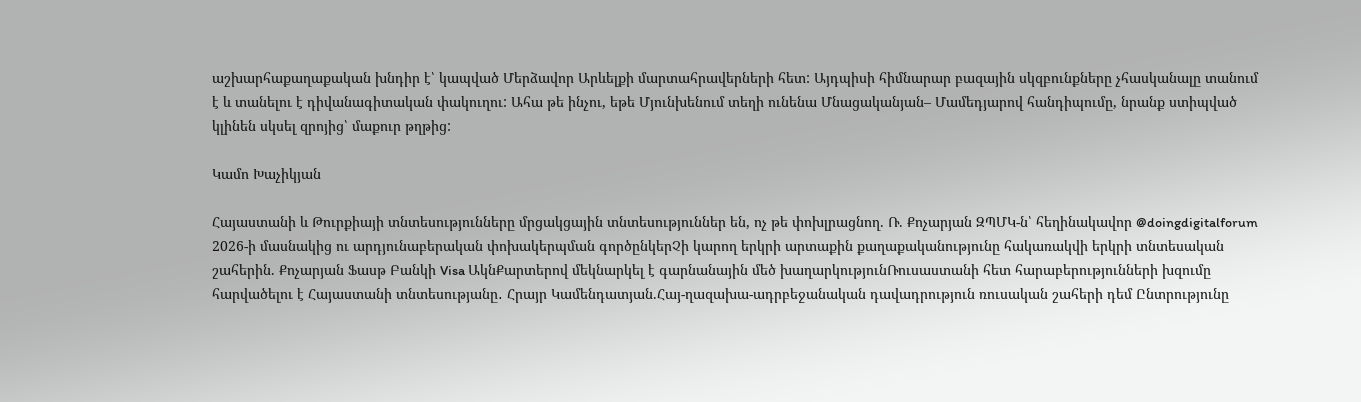աշխարհաքաղաքական խնդիր է՝ կապված Մերձավոր Արևելքի մարտահրավերների հետ: Այդպիսի հիմնարար բազային սկզբունքները չհասկանալը տանում է և տանելու է դիվանագիտական փակուղու: Ահա թե ինչու, եթե Մյունխենում տեղի ունենա Մնացականյան– Մամեդյարով հանդիպումը, նրանք ստիպված կլինեն սկսել զրոյից՝ մաքուր թղթից:

Կամո Խաչիկյան

Հայաստանի և Թուրքիայի տնտեսությունները մրցակցային տնտեսություններ են, ոչ թե փոխլրացնող. Ռ. Քոչարյան ԶՊՄԿ-ն՝ հեղինակավոր @doingdigitalforum 2026-ի մասնակից ու արդյունաբերական փոխակերպման գործընկերՉի կարող երկրի արտաքին քաղաքականությունը հակառակվի երկրի տնտեսական շահերին. Քոչարյան Ֆասթ Բանկի Visa ԱկնՔարտերով մեկնարկել է գարնանային մեծ խաղարկությունՌուսաստանի հետ հարաբերությունների խզումը հարվածելու է Հայաստանի տնտեսությանը․ Հրայր Կամենդատյան.Հայ-ղազախա-ադրբեջանական դավադրություն ռուսական շահերի դեմ Ընտրությունը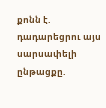քոնն է. դադարեցրու այս սարսափելի ընթացքը.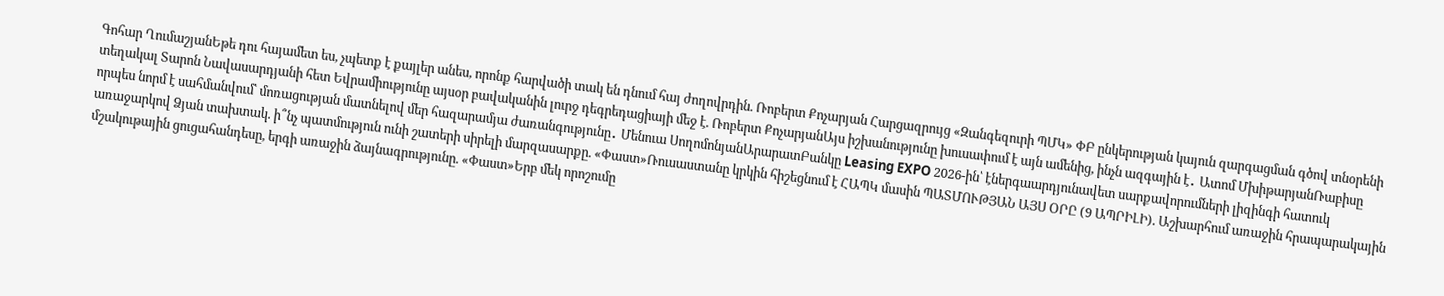Գոհար ՂումաշյանԵթե դու հայամետ ես, չպետք է քայլեր անես, որոնք հարվածի տակ են դնում հայ ժողովրդին. Ռոբերտ Քոչարյան Հարցազրույց «Զանգեզուրի ՊՄԿ» ՓԲ ընկերության կայուն զարգացման գծով տնօրենի տեղակալ Տարոն Նավասարդյանի հետ Եվրամիությունը այսօր բավականին լուրջ դեգրեդացիայի մեջ է. Ռոբերտ ՔոչարյանԱյս իշխանությունը խուսափում է այն ամենից, ինչն ազգային է․ Ատոմ ՄխիթարյանՌաբիսը որպես նորմ է սահմանվում՝ մոռացության մատնելով մեր հազարամյա ժառանգությունը․ Մենուա ՍողոմոնյանԱրարատԲանկը Leasing EXPO 2026-ին՝ էներգաարդյունավետ սարքավորումների լիզինգի հատուկ առաջարկով Ձյան տախտակ. ի՞նչ պատմություն ունի շատերի սիրելի մարզասարքը. «Փաստ»Ռուսաստանը կրկին հիշեցնում է ՀԱՊԿ մասին ՊԱՏՄՈՒԹՅԱՆ ԱՅՍ ՕՐԸ (9 ԱՊՐԻԼԻ). Աշխարհում առաջին հրապարակային մշակութային ցուցահանդեսը, երգի առաջին ձայնագրությունը. «Փաստ»Երբ մեկ որոշումը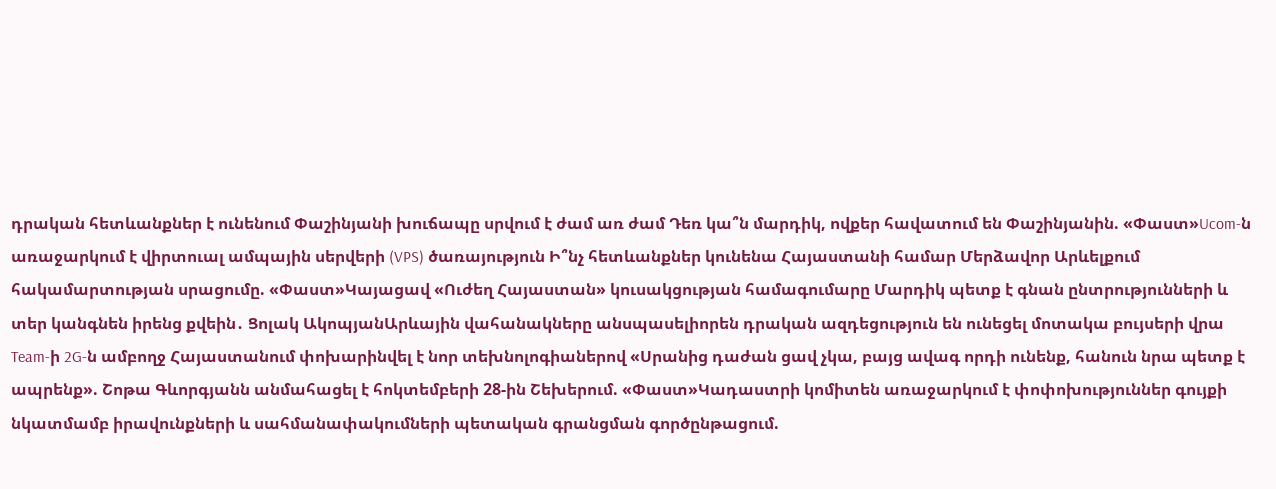դրական հետևանքներ է ունենում Փաշինյանի խուճապը սրվում է ժամ առ ժամ Դեռ կա՞ն մարդիկ, ովքեր հավատում են Փաշինյանին. «Փաստ»Ucom-ն առաջարկում է վիրտուալ ամպային սերվերի (VPS) ծառայություն Ի՞նչ հետևանքներ կունենա Հայաստանի համար Մերձավոր Արևելքում հակամարտության սրացումը. «Փաստ»Կայացավ «Ուժեղ Հայաստան» կուսակցության համագումարը Մարդիկ պետք է գնան ընտրությունների և տեր կանգնեն իրենց քվեին․ Ցոլակ ԱկոպյանԱրևային վահանակները անսպասելիորեն դրական ազդեցություն են ունեցել մոտակա բույսերի վրա Team-ի 2G-ն ամբողջ Հայաստանում փոխարինվել է նոր տեխնոլոգիաներով «Սրանից դաժան ցավ չկա, բայց ավագ որդի ունենք, հանուն նրա պետք է ապրենք». Շոթա Գևորգյանն անմահացել է հոկտեմբերի 28-ին Շեխերում. «Փաստ»Կադաստրի կոմիտեն առաջարկում է փոփոխություններ գույքի նկատմամբ իրավունքների և սահմանափակումների պետական գրանցման գործընթացում.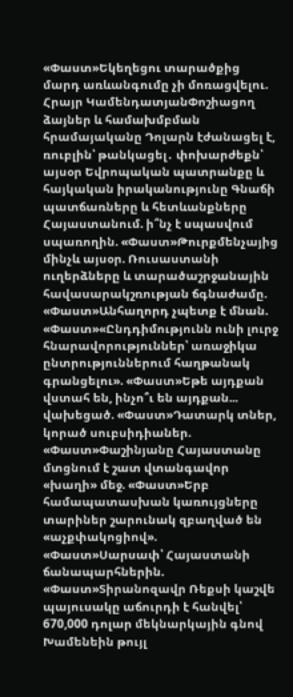«Փաստ»Եկեղեցու տարածքից մարդ առևանգումը չի մոռացվելու. Հրայր ԿամենդատյանՓոշիացող ձայներ և համախմբման հրամայականը Դոլարն էժանացել է, ռուբլին՝ թանկացել․ փոխարժեքն՝ այսօր Եվրոպական պատրանքը և հայկական իրականությունը Գնաճի պատճառները և հետևանքները Հայաստանում. ի՞նչ է սպասվում սպառողին. «Փաստ»Թուրքմենչայից մինչև այսօր. Ռուսաստանի ուղերձները և տարածաշրջանային հավասարակշռության ճգնաժամը. «Փաստ»Անհաղորդ չպետք է մնան. «Փաստ»«Ընդդիմությունն ունի լուրջ հնարավորություններ՝ առաջիկա ընտրություններում հաղթանակ գրանցելու». «Փաստ»Եթե այդքան վստահ են, ինչո՞ւ են այդքան... վախեցած. «Փաստ»Դատարկ տներ, կորած սուբսիդիաներ. «Փաստ»Փաշինյանը Հայաստանը մտցնում է շատ վտանգավոր «խաղի» մեջ. «Փաստ»Երբ համապատասխան կառույցները տարիներ շարունակ զբաղված են «աչքփակոցիով». «Փաստ»Սարսափ՝ Հայաստանի ճանապարհներին. «Փաստ»Տիրանոզավր Ռեքսի կաշվե պայուսակը աճուրդի է հանվել՝ 670,000 դոլար մեկնարկային գնով Խամենեին թույլ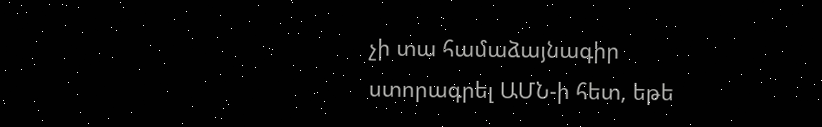չի տա համաձայնագիր ստորագրել ԱՄՆ-ի հետ, եթե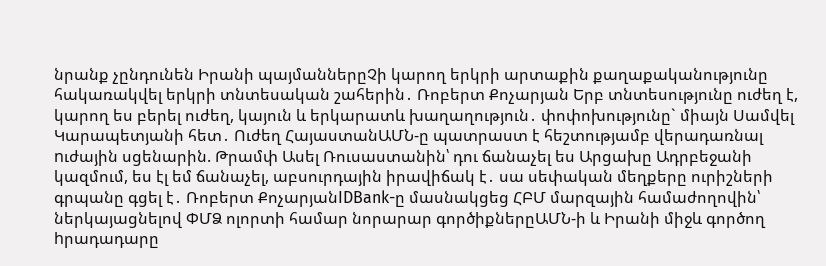նրանք չընդունեն Իրանի պայմաններըՉի կարող երկրի արտաքին քաղաքականությունը հակառակվել երկրի տնտեսական շահերին․ Ռոբերտ Քոչարյան Երբ տնտեսությունը ուժեղ է, կարող ես բերել ուժեղ, կայուն և երկարատև խաղաղություն․ փոփոխությունը` միայն Սամվել Կարապետյանի հետ․ Ուժեղ ՀայաստանԱՄՆ-ը պատրաստ է հեշտությամբ վերադառնալ nւժային սցենարին. Թրամփ Ասել Ռուսաստանին՝ դու ճանաչել ես Արցախը Ադրբեջանի կազմում, ես էլ եմ ճանաչել, աբսուրդային իրավիճակ է․ սա սեփական մեղքերը ուրիշների գրպանը գցել է․ Ռոբերտ ՔոչարյանIDBank-ը մասնակցեց ՀԲՄ մարզային համաժողովին՝ ներկայացնելով ՓՄՁ ոլորտի համար նորարար գործիքներըԱՄՆ-ի և Իրանի միջև գործող hրադադարը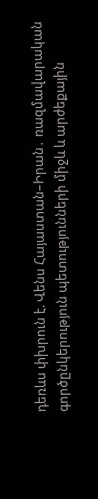դեռևս փխրուն է. Վենս Հայաստան–Իրան․ ռազմավարական գործընկերություն պետությունների միջև և արժեքային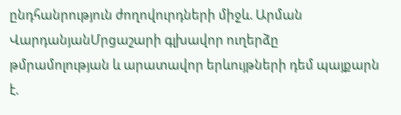ընդհանրություն ժողովուրդների միջև. Արման ՎարդանյանՄրցաշարի գլխավոր ուղերձը թմրամոլության և արատավոր երևույթների դեմ պայքարն է.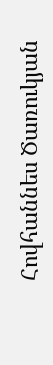Հովհաննես Ծառուկյան